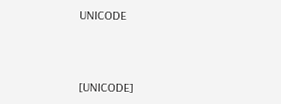UNICODE



[UNICODE]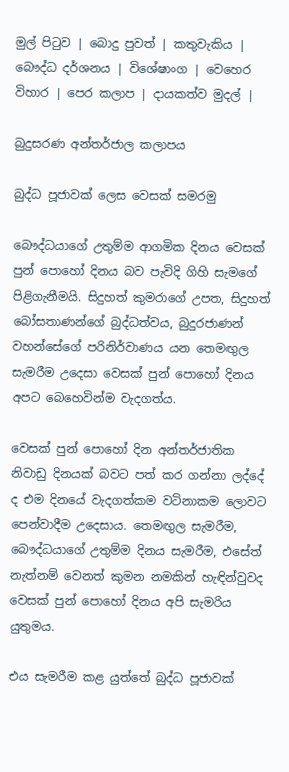මුල් පිටුව | බොදු පුවත් | කතුවැකිය | බෞද්ධ දර්ශනය | විශේෂාංග | වෙහෙර විහාර | පෙර කලාප | දායකත්ව මුදල් |

බුදුසරණ අන්තර්ජාල කලාපය

බුද්ධ පූජාවක් ලෙස වෙසක් සමරමු

බෞද්ධයාගේ උතුම්ම ආගමික දිනය වෙසක් පුන් පොහෝ දිනය බව පැවිදි ගිහි සැමගේ පිළිගැනීමයි. සිදුහත් කුමරාගේ උපත, සිදුහත් බෝසතාණන්ගේ බුද්ධත්වය, බුදුරජාණන් වහන්සේගේ පරිනිර්වාණය යන තෙමඟුල සැමරීම උදෙසා වෙසක් පුන් පොහෝ දිනය අපට බෙහෙවින්ම වැදගත්ය.

වෙසක් පුන් පොහෝ දින අන්තර්ජාතික නිවාඩු දිනයක් බවට පත් කර ගන්නා ලද්දේ ද එම දිනයේ වැදගත්කම වටිනාකම ලොවට පෙන්වාදීම උදෙසාය. තෙමඟුල සැමරීම, බෞද්ධයාගේ උතුම්ම දිනය සැමරීම, එසේත් නැත්නම් වෙනත් කුමන නමකින් හැඳින්වුවද වෙසක් පුන් පොහෝ දිනය අපි සැමරිය යුතුමය.

එය සැමරීම කළ යුත්තේ බුද්ධ පූජාවක්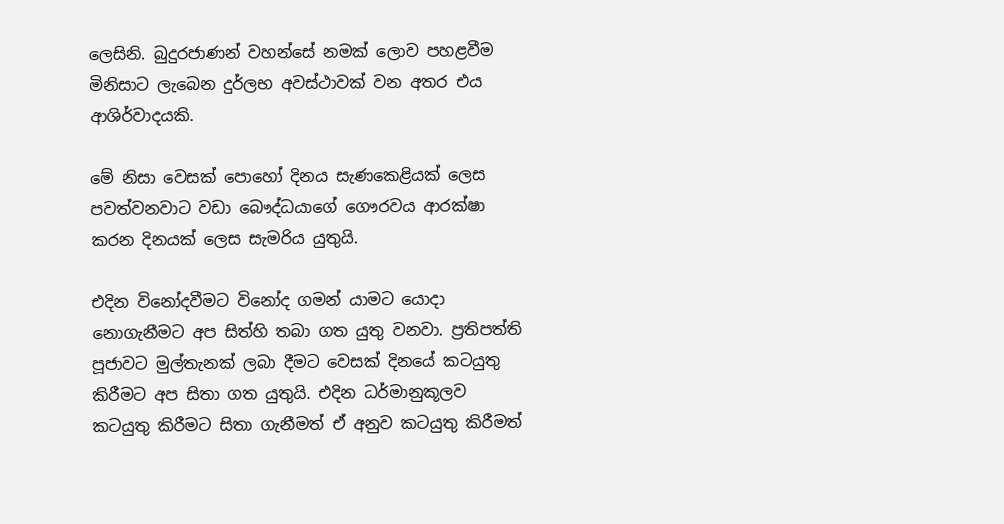ලෙසිනි. බුදුරජාණන් වහන්සේ නමක් ලොව පහළවීම මිනිසාට ලැබෙන දුර්ලභ අවස්ථාවක් වන අතර එය ආශිර්වාදයකි.

මේ නිසා වෙසක් පොහෝ දිනය සැණකෙළියක් ලෙස පවත්වනවාට වඩා බෞද්ධයාගේ ගෞරවය ආරක්ෂා කරන දිනයක් ලෙස සැමරිය යුතුයි.

එදින විනෝදවීමට විනෝද ගමන් යාමට යොදා නොගැනීමට අප සිත්හි තබා ගත යුතු වනවා. ප්‍රතිපත්ති පූජාවට මුල්තැනක් ලබා දීමට වෙසක් දිනයේ කටයුතු කිරීමට අප සිතා ගත යුතුයි. එදින ධර්මානුකූලව කටයුතු කිරීමට සිතා ගැනීමත් ඒ අනුව කටයුතු කිරීමත්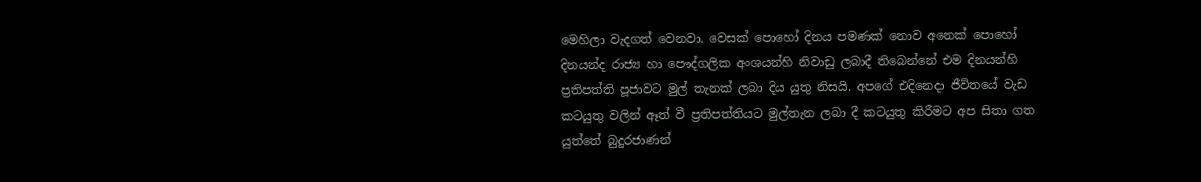මෙහිලා වැදගත් වෙනවා. වෙසක් පොහෝ දිනය පමණක් නොව අනෙක් පොහෝ දිනයන්ද රාජ්‍ය හා පෞද්ගලික අංශයන්හි නිවාඩු ලබාදී තිබෙන්නේ එම දිනයන්හි ප්‍රතිපත්ති පූජාවට මුල් තැනක් ලබා දිය යුතු නිසයි. අපගේ එදිනෙදා ජීවිතයේ වැඩ කටයුතු වලින් ඈත් වී ප්‍රතිපත්තියට මුල්තැන ලබා දී කටයුතු කිරීමට අප සිතා ගත යුත්තේ බුදුරජාණන්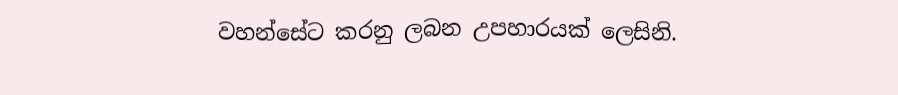වහන්සේට කරනු ලබන උපහාරයක් ලෙසිනි.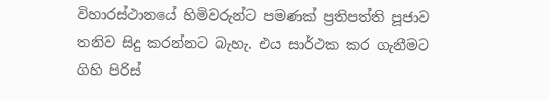විහාරස්ථානයේ හිමිවරුන්ට පමණක් ප්‍රතිපත්ති පූජාව තනිව සිදු කරන්නට බැහැ. එය සාර්ථක කර ගැනීමට ගිහි පිරිස්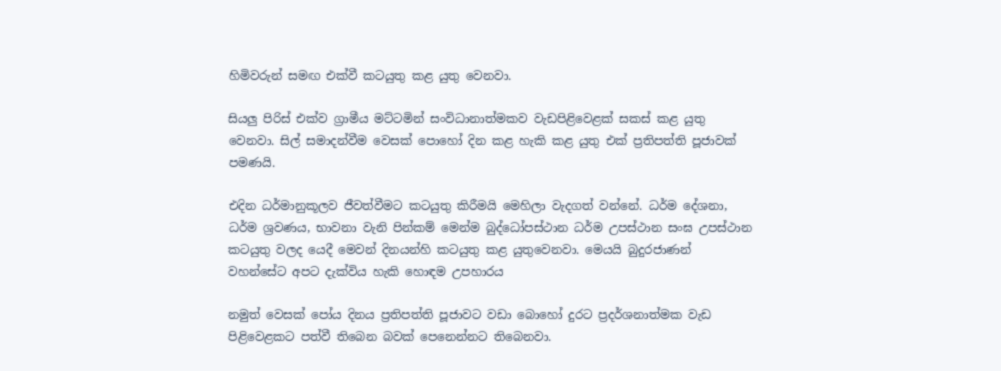හිමිවරුන් සමඟ එක්වී කටයුතු කළ යුතු වෙනවා.

සියලු පිරිස් එක්ව ග්‍රාමීය මට්ටමින් සංවිධානාත්මකව වැඩපිළිවෙළක් සකස් කළ යුතු වෙනවා. සිල් සමාදන්වීම වෙසක් පොහෝ දින කළ හැකි කළ යුතු එක් ප්‍රතිපත්ති පූජාවක් පමණයි.

එදින ධර්මානුකූලව ජීවත්වීමට කටයුතු කිරීමයි මෙහිලා වැදගත් වන්නේ. ධර්ම දේශනා, ධර්ම ශ්‍රවණය, භාවනා වැනි පින්කම් මෙන්ම බුද්ධෝපස්ථාන ධර්ම උපස්ථාන සංඝ උපස්ථාන කටයුතු වලද යෙදී මෙවන් දිනයන්හි කටයුතු කළ යුතුවෙනවා. මෙයයි බුදුරජාණන් වහන්සේට අපට දැක්විය හැකි හොඳම උපහාරය

නමුත් වෙසක් පෝය දිනය ප්‍රතිපත්ති පූජාවට වඩා බොහෝ දුරට ප්‍රදර්ශනාත්මක වැඩ පිළිවෙළකට පත්වී තිබෙන බවක් පෙනෙන්නට තිබෙනවා.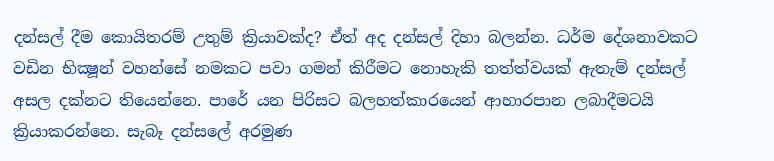දන්සල් දීම කොයිතරම් උතුම් ක්‍රියාවක්ද? ඒත් අද දන්සල් දිහා බලන්න. ධර්ම දේශනාවකට වඩින භික්‍ෂූන් වහන්සේ නමකට පවා ගමන් කිරීමට නොහැකි තත්ත්වයක් ඇතැම් දන්සල් අසල දක්නට තියෙන්නෙ. පාරේ යන පිරිසට බලහත්කාරයෙන් ආහාරපාන ලබාදීමටයි ක්‍රියාකරන්නෙ. සැබෑ දන්සලේ අරමුණ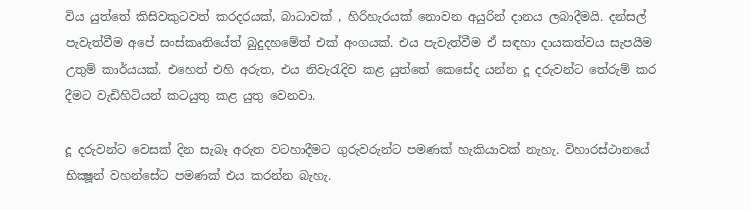විය යුත්තේ කිසිවකුටවත් කරදරයක්, බාධාවක් , හිරිහැරයක් නොවන අයුරින් දානය ලබාදීමයි. දන්සල් පැවැත්වීම අපේ සංස්කෘතියේත් බුදුදහමේත් එක් අංගයක්. එය පැවැත්වීම ඒ සඳහා දායකත්වය සැපයීම උතුම් කාර්යයක්. එහෙත් එහි අරුත, එය නිවැරැදිව කළ යුත්තේ කෙසේද යන්න දූ දරුවන්ට තේරුම් කර දීමට වැඩිහිටියන් කටයුතු කළ යුතු වෙනවා.

දූ දරුවන්ට වෙසක් දින සැබෑ අරුත වටහාදීමට ගුරුවරුන්ට පමණක් හැකියාවක් නැහැ. විහාරස්ථානයේ භික්‍ෂූන් වහන්සේට පමණක් එය කරන්න බැහැ.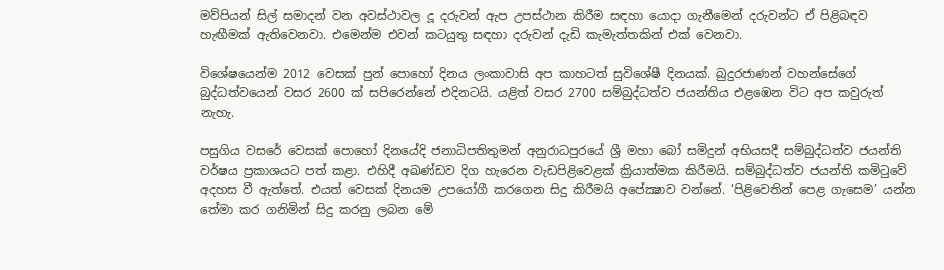මව්පියන් සිල් සමාදන් වන අවස්ථාවල දූ දරුවන් ඇප උපස්ථාන කිරීම සඳහා යොදා ගැනීමෙන් දරුවන්ට ඒ පිළිබඳව හැඟීමක් ඇතිවෙනවා. එමෙන්ම එවන් කටයුතු සඳහා දරුවන් දැඩි කැමැත්තකින් එක් වෙනවා.

විශේෂයෙන්ම 2012 වෙසක් පුන් පොහෝ දිනය ලංකාවාසි අප කාහටත් සුවිශේෂී දිනයක්. බුදුරජාණන් වහන්සේගේ බුද්ධත්වයෙන් වසර 2600 ක් සපිරෙන්නේ එදිනටයි. යළිත් වසර 2700 සම්බුද්ධත්ව ජයන්තිය එළඹෙන විට අප කවුරුත් නැහැ.

පසුගිය වසරේ වෙසක් පොහෝ දිනයේදි ජනාධිපතිතුමන් අනුරාධපුරයේ ශ්‍රී මහා බෝ සමිදුන් අභියසදී සම්බුද්ධත්ව ජයන්ති වර්ෂය ප්‍රකාශයට පත් කළා. එහිදී අඛණ්ඩව දිග හැරෙන වැඩපිළිවෙළක් ක්‍රියාත්මක කිරීමයි. සම්බුද්ධත්ව ජයන්ති කමිටුවේ අදහස වී ඇත්තේ. එයත් වෙසක් දිනයම උපයෝගී කරගෙන සිදු කිරීමයි අපේක්‍ෂාව වන්නේ. ‘පිළිවෙතින් පෙළ ගැසෙම’ යන්න තේමා කර ගනිමින් සිදු කරනු ලබන මේ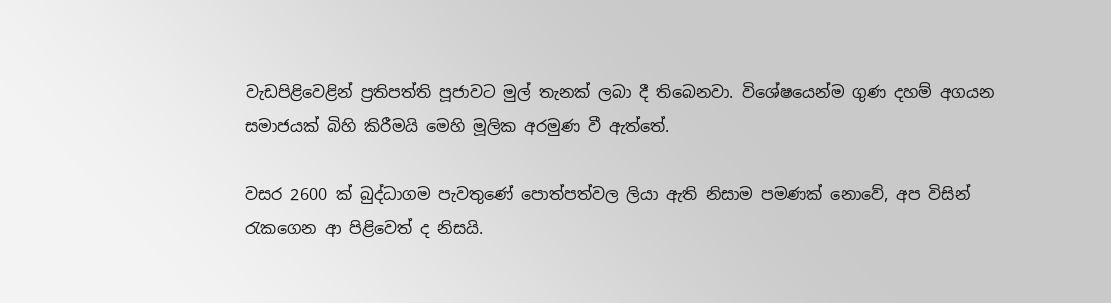වැඩපිළිවෙළින් ප්‍රතිපත්ති පූජාවට මුල් තැනක් ලබා දී තිබෙනවා. විශේෂයෙන්ම ගුණ දහම් අගයන සමාජයක් බිහි කිරීමයි මෙහි මූලික අරමුණ වී ඇත්තේ.

වසර 2600 ක් බුද්ධාගම පැවතුණේ පොත්පත්වල ලියා ඇති නිසාම පමණක් නොවේ, අප විසින් රැකගෙන ආ පිළිවෙත් ද නිසයි.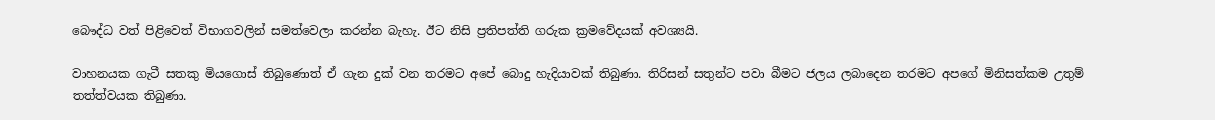බෞද්ධ වත් පිළිවෙත් විභාගවලින් සමත්වෙලා කරන්න බැහැ. ඊට නිසි ප්‍රතිපත්ති ගරුක ක්‍රමවේදයක් අවශ්‍යයි.

වාහනයක ගැටී සතකු මියගොස් තිබුණොත් ඒ ගැන දුක් වන තරමට අපේ බොදු හැදියාවක් තිබුණා. තිරිසන් සතුන්ට පවා බීමට ජලය ලබාදෙන තරමට අපගේ මිනිසත්කම උතුම් තත්ත්වයක තිබුණා.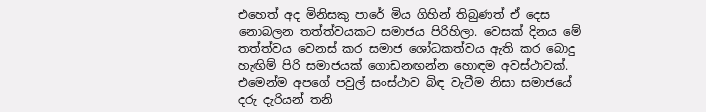එහෙත් අද මිනිසකු පාරේ මිය ගිහින් තිබුණත් ඒ දෙස නොබලන තත්ත්වයකට සමාජය පිරිහිලා. වෙසක් දිනය මේ තත්ත්වය වෙනස් කර සමාජ ශෝධකත්වය ඇති කර බොදු හැඟිම් පිරි සමාජයක් ගොඩනඟන්න හොඳම අවස්ථාවක්. එමෙන්ම අපගේ පවුල් සංස්ථාව බිඳ වැටීම නිසා සමාජයේ දරු දැරියන් තනි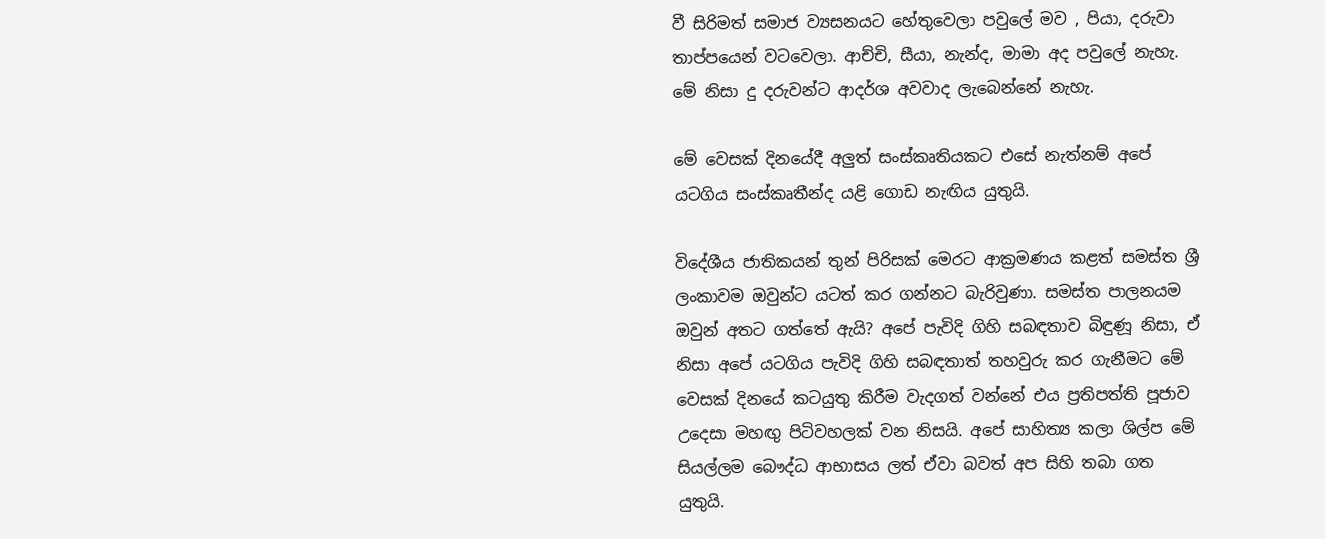වී සිරිමත් සමාජ ව්‍යසනයට හේතුවෙලා පවුලේ මව , පියා, දරුවා තාප්පයෙන් වටවෙලා. ආච්චි, සීයා, නැන්ද, මාමා අද පවුලේ නැහැ. මේ නිසා දු දරුවන්ට ආදර්ශ අවවාද ලැබෙන්නේ නැහැ.

මේ වෙසක් දිනයේදී අලුත් සංස්කෘතියකට එසේ නැත්නම් අපේ යටගිය සංස්කෘතීන්ද යළි ගොඩ නැඟිය යුතුයි.

විදේශීය ජාතිකයන් තුන් පිරිසක් මෙරට ආක්‍රමණය කළත් සමස්ත ශ්‍රී ලංකාවම ඔවුන්ට යටත් කර ගන්නට බැරිවුණා. සමස්ත පාලනයම ඔවුන් අතට ගත්තේ ඇයි? අපේ පැවිදි ගිහි සබඳතාව බිඳුණූ නිසා, ඒ නිසා අපේ යටගිය පැවිදි ගිහි සබඳතාත් තහවුරු කර ගැනීමට මේ වෙසක් දිනයේ කටයුතු කිරීම වැදගත් වන්නේ එය ප්‍රතිපත්ති පූජාව උදෙසා මහඟු පිටිවහලක් වන නිසයි. අපේ සාහිත්‍ය කලා ශිල්ප මේ සියල්ලම බෞද්ධ ආභාසය ලත් ඒවා බවත් අප සිහි තබා ගත යුතුයි.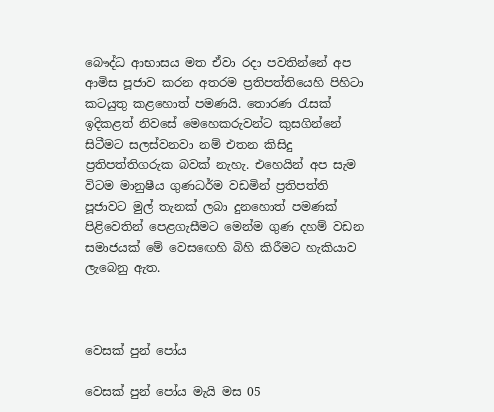බෞද්ධ ආභාසය මත ඒවා රදා පවතින්නේ අප ආමිස පූජාව කරන අතරම ප්‍රතිපත්තියෙහි පිහිටා කටයුතු කළහොත් පමණයි. තොරණ රැසක් ඉදිකළත් නිවසේ මෙහෙකරුවන්ට කුසගින්නේ සිටීමට සලස්වනවා නම් එතන කිසිදු ප්‍රතිපත්තිගරුක බවක් නැහැ. එහෙයින් අප සැම විටම මානුෂීය ගුණධර්ම වඩමින් ප්‍රතිපත්ති පූජාවට මුල් තැනක් ලබා දුනහොත් පමණක් පිළිවෙතින් පෙළගැසීමට මෙන්ම ගුණ දහම් වඩන සමාජයක් මේ වෙසඟෙහි බිහි කිරීමට හැකියාව ලැබෙනු ඇත.



වෙසක් පුන් පෝය

වෙසක් පුන් පෝය මැයි මස 05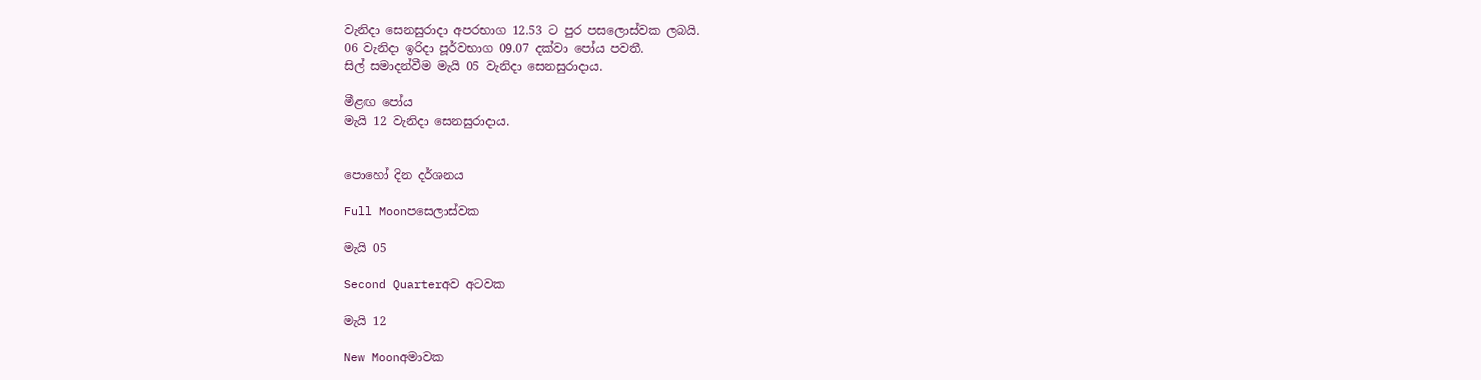වැනිදා සෙනසුරාදා අපරභාග 12.53 ට පුර පසලොස්වක ලබයි.
06 වැනිදා ඉරිදා පූර්වභාග 09.07 දක්වා පෝය පවතී.
සිල් සමාදන්වීම මැයි 05 වැනිදා සෙනසුරාදාය.

මීළඟ පෝය
මැයි 12 වැනිදා සෙනසුරාදාය.


පොහෝ දින දර්ශනය

Full Moonපසෙලාස්වක

මැයි 05

Second Quarterඅව අටවක

මැයි 12

New Moonඅමාවක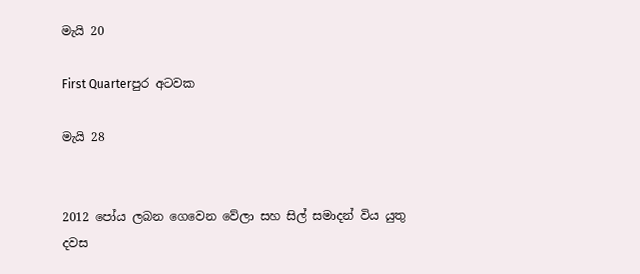මැයි 20

First Quarterපුර අටවක

මැයි 28


2012 පෝය ලබන ගෙවෙන වේලා සහ සිල් සමාදන් විය යුතු දවස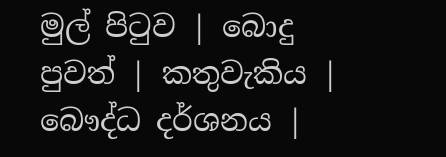මුල් පිටුව | බොදු පුවත් | කතුවැකිය | බෞද්ධ දර්ශනය |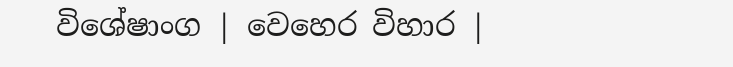විශේෂාංග | වෙහෙර විහාර |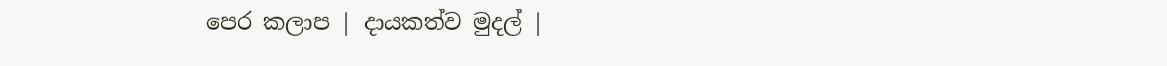පෙර කලාප | දායකත්ව මුදල් |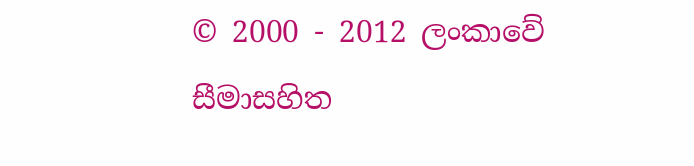© 2000 - 2012 ලංකාවේ සීමාසහිත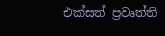එක්සත් ප්‍රවෘත්ති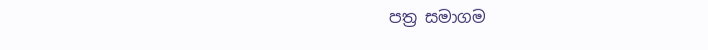පත්‍ර සමාගම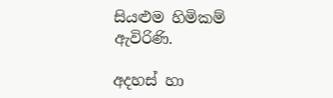සියළුම හිමිකම් ඇවිරිණි.

අදහස් හා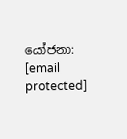යෝජනා: [email protected]